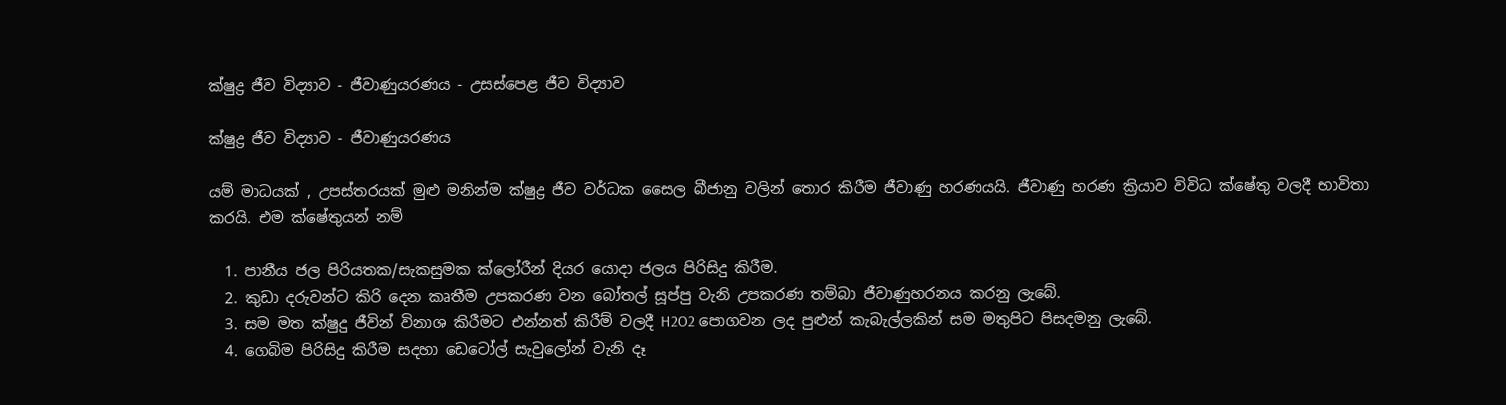ක්ෂුද්‍ර ජීව විද්‍යාව - ජීවාණුයරණය - උසස්පෙළ ජීව විද්‍යාව

ක්ෂුද්‍ර ජීව විද්‍යාව - ජීවාණුයරණය

යම් මාධයක් , උපස්තරයක් මුළු මනින්ම ක්ෂුද්‍ර ජීව වර්ධක සෛල බීජානු වලින් තොර කිරීම ජීවාණු හරණයයි. ජීවාණු හරණ ක්‍රියාව විවිධ ක්ෂේතු වලදී භාවිතා කරයි. එම ක්ෂේතුයන් නම්

  1. පානීය ජල පිරියතක/සැකසුමක ක්ලෝරීන් දියර යොදා ජලය පිරිසිදු කිරීම.
  2. කුඩා දරුවන්ට කිරි දෙන කෘතීම උපකරණ වන බෝතල් සූප්පු වැනි උපකරණ තම්බා ජීවාණුහරනය කරනු ලැබේ.
  3. සම මත ක්ෂුදු ජීවින් විනාශ කිරීමට එන්නත් කිරීම් වලදී H2O2 පොගවන ලද පුළුන් කැබැල්ලකින් සම මතුපිට පිසදමනු ලැබේ.
  4. ගෙබිම පිරිසිදු කිරීම සදහා ඩෙටෝල් සැවුලෝන් වැනි දෑ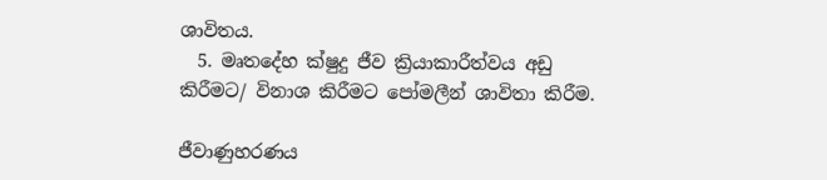ශාවිතය.
  5. මෘතදේහ ක්ෂුදු ජීව ක්‍රියාකාරීත්වය අඩු කිරීමට/ විනාශ කිරීමට පෝමලීන් ශාවිතා කිරීම.

ජීවාණුහරණය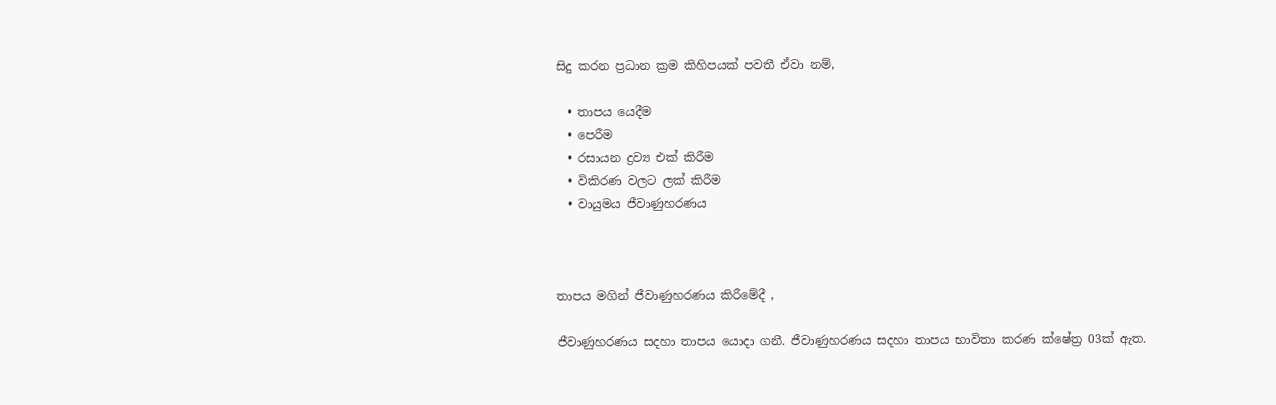සිදු කරන ප්‍රධාන ක්‍රම කිහිපයක් පවතී ඒවා නම්,

  • තාපය යෙදීම
  • පෙරීම
  • රසායන ද්‍රව්‍ය එක් කිරීම
  • විකිරණ වලට ලක් කිරීම
  • වායුමය ජීවාණුහරණය



තාපය මගින් ජීවාණුහරණය කිරීමේදී ,

ජීවාණුහරණය සදහා තාපය යොදා ගනී. ජීවාණුහරණය සදහා තාපය භාවිතා කරණ ක්ෂේත්‍ර 03ක් ඇත.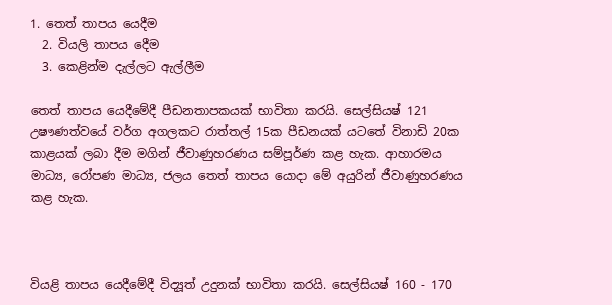1. තෙත් තාපය යෙදීම
  2. වියලි තාපය දෙීම
  3. කෙළින්ම දැල්ලට ඇල්ලීම

තෙත් තාපය යෙදීමේදී පීඩනතාපකයක් භාවිතා කරයි. සෙල්සියෂ් 121 උෂෟණත්වයේ වර්ග අගලකට රාත්තල් 15ක පීඩනයක් යටතේ විනාඩි 20ක කාළයක් ලබා දීම මගින් ජීවාණුහරණය සම්පූර්ණ කළ හැක. ආහාරමය මාධ්‍ය, රෝපණ මාධ්‍ය, ජලය තෙත් තාපය යොදා මේ අයුරින් ජීවාණුහරණය කළ හැක.



වියළි තාපය යෙදීමේදී විද්‍යූත් උදුනක් භාවිතා කරයි. සෙල්සියෂ් 160 - 170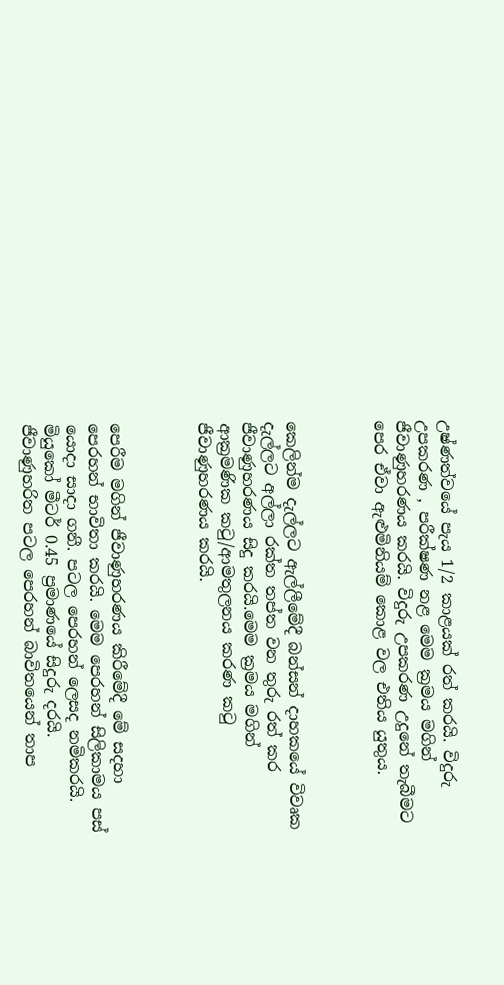උෂ්ණත්වයේ පැය 1/2 කාළයක් රත් කරයි. විදුරු උපකරණ , පරීක්ෂණ නළ මෙම ක්‍රමය මගින් ජීවාණුහරණය කරයි. විදුරු උපකරණ උදුනේ තැබීමට පෙර ඒවා ඇළුමිනියම් කොළ වල එතිය යුතුය.



කෙලින්ම දැල්ලට ඇල්ලීමේදී බන්සන් දාහකයේ විවෘක දැල්ලට අල්ලා රක්ත තප්ත වන තුරු රත් කර ජීවාණුහරණය සිදු කරයි.මෙම ක්‍රමය මගින් ආක්‍රමණික කටු/ආමතුලනය කරණ කටු ජීවාණුහරණය කරයි.



පෙරීම මගින් ජීවාණුහරණය කිරීමේදී මේ සදහා පෙරහන් භාවිතා කරයි. මෙම පෙරහන් සිලිකාමය පස් යොදා සාදා ගනී. පටල පෙරහන් ලෙසද නමිකරයි. මියුකෝ මීටර් 0.45 ප්‍රමාණයේ සිදුරු දරයි. ජීවාණුහරිත පටල පෙරහන් බාවිතයෙන් තාප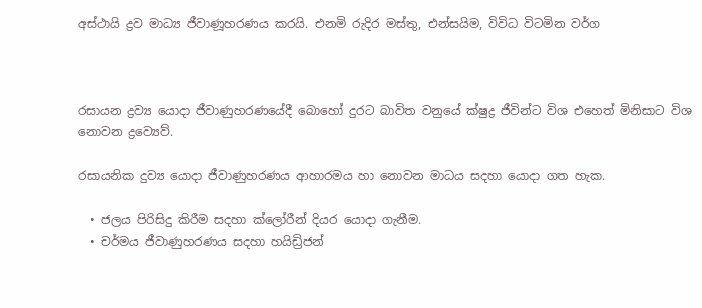අස්ථායි ද්‍රව මාධ්‍ය ජීවාණූහරණය කරයි. එනමි රුදිර මස්තු, එන්සයිම, විවිධ විටමින වර්ග



රසායන ද්‍රව්‍ය යොදා ජීවාණුහරණයේදී බොහෝ දුරට බාවිත වනුයේ ක්ෂුද්‍ර ජීවින්ට විශ එහෙත් මිනිසාට විශ නොවන ද්‍රව්‍යෙව්.

රසායනික දුව්‍ය යොදා ජීවාණුහරණය ආහාරමය හා නොවන මාධය සදහා යොදා ගත හැක.

  • ජලය පිරිසිදු කිරීම සදහා ක්ලෝරීන් දියර යොදා ගැනීම.
  • චර්මය ජීවාණුහරණය සදහා හයිඩ්‍රිජන්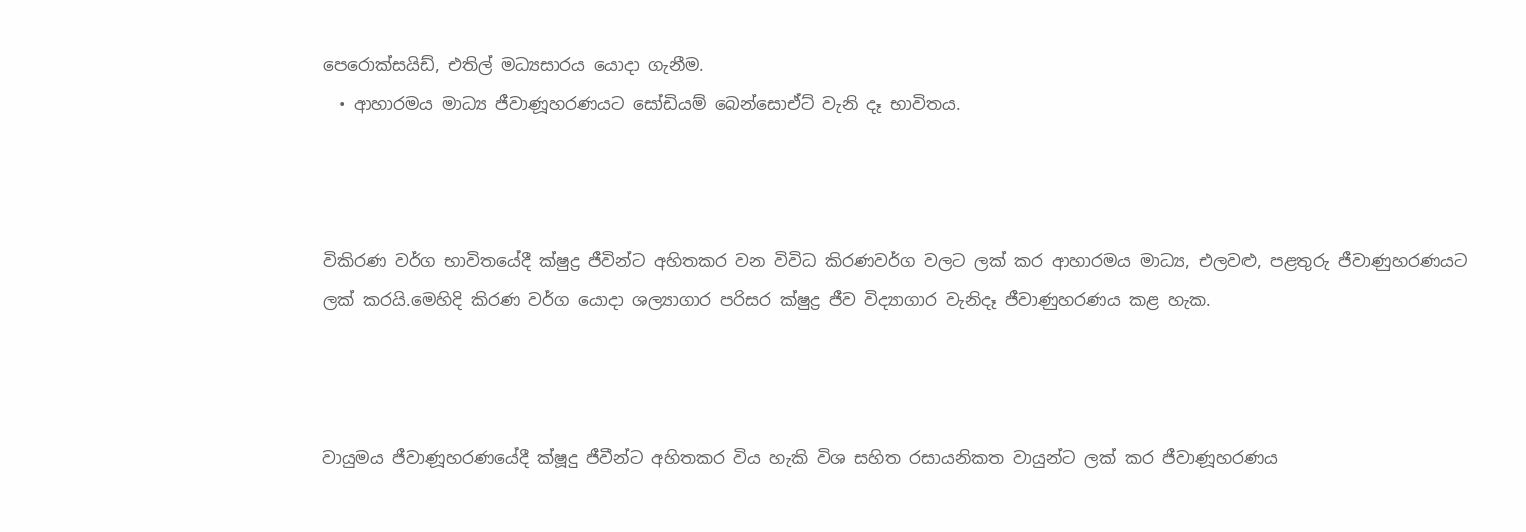පෙරොක්සයිඩ්, එතිල් මධ්‍යසාරය යොදා ගැනීම.
  • ආහාරමය මාධ්‍ය ජීවාණූහරණයට සෝඩියම් බෙන්සොඒට් වැනි දෑ භාවිතය.



විකිරණ වර්ග භාවිතයේදී ක්ෂුද්‍ර ජීවින්ට අහිතකර වන විවිධ කිරණවර්ග වලට ලක් කර ආහාරමය මාධ්‍ය, එලවළු, පළතුරු ජීවාණුහරණයට ලක් කරයි.මෙහිදි කිරණ වර්ග යොදා ශල්‍යාගාර පරිසර ක්ෂුද්‍ර ජීව විද්‍යාගාර වැනිදෑ ජීවාණුහරණය කළ හැක.



වායුමය ජීවාණූහරණයේදී ක්ෂූදු ජීවීන්ට අහිතකර විය හැකි විශ සහිත රසායනිකත වායුන්ට ලක් කර ජීවාණූහරණය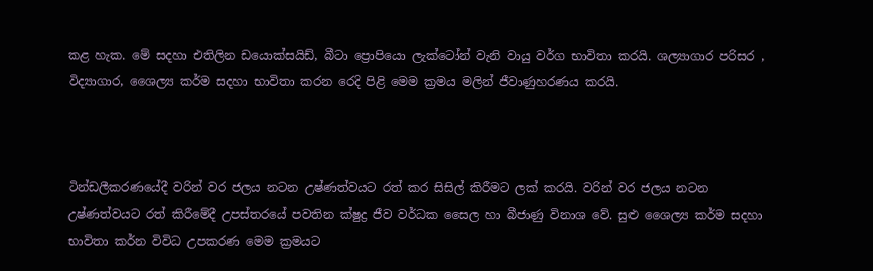කළ හැක. මේ සදහා එතිලින ඩයොක්සයිඩ්, බීටා ප්‍රොපියො ලැක්ටෝන් වැනි වායු වර්ග භාවිතා කරයි. ශල්‍යාගාර පරිසර , විද්‍යාගාර, ශෛල්‍ය කර්ම සදහා භාවිතා කරන රෙදි පිළි මෙම ක්‍රමය මලින් ජීවාණුහරණය කරයි.



ටින්ඩලීකරණයේදී වරින් වර ජලය නටන උෂ්ණත්වයට රත් කර සිසිල් කිරීමට ලක් කරයි. වරින් වර ජලය නටන උෂ්ණත්වයට රත් කිරීමේදී උපස්තරයේ පවතින ක්ෂුද්‍ර ජීව වර්ධක සෛල හා බීජාණු විනාශ වේ. සුළු ශෛල්‍ය කර්ම සදහා භාවිතා කර්න විවිධ උපකරණ මෙම ක්‍රමයට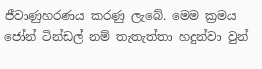ජීවාණුහරණය කරණු ලැබේ. මෙම ක්‍රමය ජෝන් ටින්ඩල් නම් තැතැත්තා හදුන්වා වුන්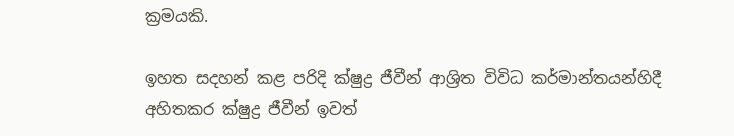ක්‍රමයකි.

ඉහත සදහන් කළ පරිදි ක්ෂුද්‍ර ජීවීන් ආශ්‍රිත විවිධ කර්මාන්තයන්හිදී අහිතකර ක්ෂුද්‍ර ජීවීන් ඉවත්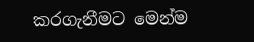කරගැනීමට මෙන්ම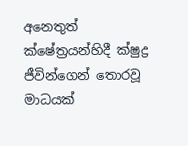අනෙතුත් ක්ෂේත්‍රයන්හිදී ක්ෂුද්‍ර ජීවින්ගෙන් තොරවූ මාධයක්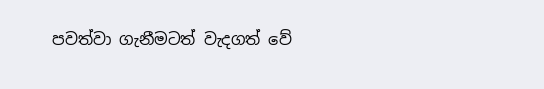පවත්වා ගැනීමටත් වැදගත් වේ